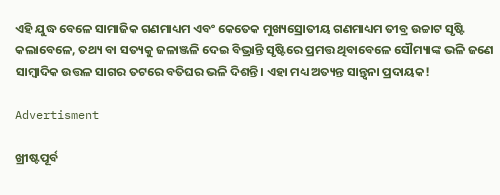ଏହି ଯୁଦ୍ଧ ବେଳେ ସାମାଜିକ ଗଣମାଧ୍ୟମ ଏବଂ କେତେକ ମୁଖ୍ୟସ୍ରୋ‌ତୀୟ ଗଣମାଧ୍ୟମ ତୀବ୍ର ଉଚ୍ଚାଟ ସୃଷ୍ଟି କଲାବେଳେ, ତଥ୍ୟ ବା ସତ୍ୟକୁ ଜଳାଞ୍ଜଳି ଦେଇ ବିଭ୍ରାନ୍ତି ସୃଷ୍ଟିରେ ପ୍ରମତ୍ତ ଥିବାବେଳେ ସୌମ୍ୟାଙ୍କ ଭଳି ଜଣେ ସାମ୍ବାଦିକ ଉତ୍ତଳ ସାଗର ତଟରେ ବତିଘର ଭଳି ଦିଶନ୍ତି। ଏହା ମଧ୍ୟ ଅତ୍ୟନ୍ତ ସ‌ାନ୍ତ୍ବନା ପ୍ରଦାୟକ!

Advertisment

ଖ୍ରୀଷ୍ଟପୂର୍ବ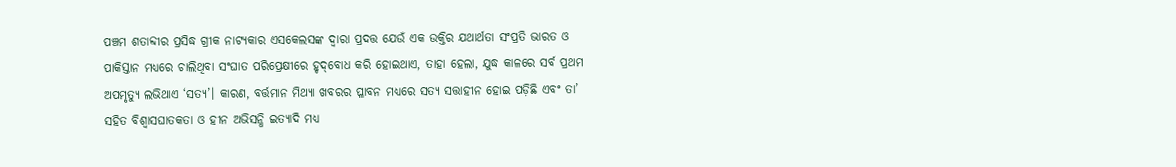ପଞ୍ଚମ ଶତାବ୍ଦୀର ପ୍ରସିଦ୍ଧ ଗ୍ରୀକ ନାଟ୍ୟକାର ଏସକେଲସଙ୍କ ଦ୍ବାରା ପ୍ରଦତ୍ତ ଯେଉଁ ଏକ ଉକ୍ତିର ଯଥାର୍ଥତା ସଂପ୍ରତି ଭାରତ ଓ ପାକିସ୍ତାନ ମଧ୍ୟରେ ଚାଲିଥିବା ସଂଘାତ ପରିପ୍ରେକ୍ଷୀରେ ହୃଦ୍‌ବୋଧ କରି ହୋଇଥାଏ, ତାହା ହେଲା, ଯୁଦ୍ଧ କାଳରେ ସର୍ବ ପ୍ରଥମ ଅପମୃତ୍ୟୁ ଲଭିଥାଏ ‘ସତ୍ୟ’। କାରଣ, ବର୍ତ୍ତମାନ ମିଥ୍ୟା ଖବରର ପ୍ଳାବନ ମଧ୍ୟରେ ସତ୍ୟ ସତ୍ତାହୀନ ହୋଇ ପଡ଼ିଛି ଏବଂ ତା’ ସହିତ ବିଶ୍ବାସଘାତକତା ଓ ହୀନ ଅଭିସନ୍ଧି ଇତ୍ୟାଦି ମଧ୍ୟ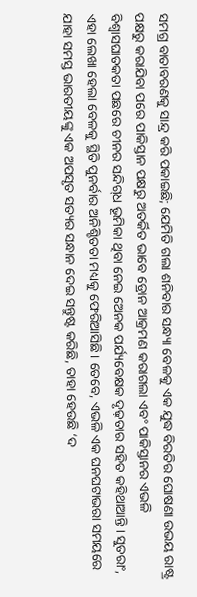ସମଗ୍ର ବାତାବରଣକୁ ସାନ୍ଦ୍ର କରି ପକାଇଛି; ଯେମିତି ଗଲା ଶନିବାର ସନ୍ଧ୍ୟା ବେଳକୁ ଏକ ଯୁଦ୍ଧ ବିରତିର ଘୋଷଣା ଉଭୟ ରାଷ୍ଟ୍ର ପକ୍ଷରୁ କରାଯିବା ପରେ ପାକିସ୍ତାନ ପକ୍ଷରୁ ଅତର୍କିତ ଭାବେ ଡ୍ରୋନ ଆକ୍ରମଣ କରାଗଲା ଏବଂ ପାକିସ୍ତାନର ଏଭଳି ବିଶ୍ବାସଘାତକତା ପଛରେ ଚୀନର ସନ୍ଦିଗ୍‌ଧ ଭୂମିକା ଥିବା ନେଇ ଅ‌େନକ ପର୍ଯ୍ୟବେକ୍ଷକ ଦୃଢ଼ତାର ସହିତ କହିଥାଆନ୍ତି। ସୁତରାଂ, ଏହା ଲେଖା ହେଲା ବେଳକୁ ସ୍ଥିତି ପୁନର୍ବାର ଅନିଶ୍ଚିତତା ମଧ୍ୟକୁ ଫେରିଆସିଛି। ତେବେ, ଏଭଳି ଏକ ଘନଘଟାଭରା ସମୟରେ ଯାହା ସମସ୍ତ ଭାରତୀୟଙ୍କୁ ଏକ ଅପସୃତ ସତ୍ୟର ସନ୍ଧାନ ଦେଇ ସନ୍ତୁଷ୍ଟ କରିଛି, ତାହା ହେଉଛି ‘ଦ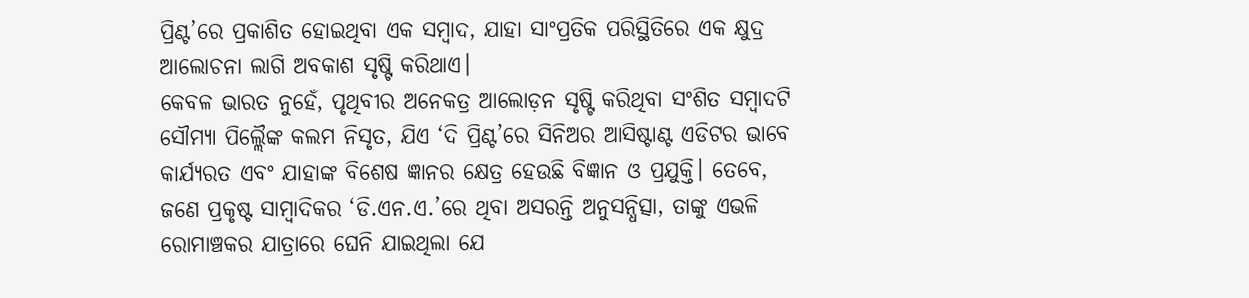ପ୍ରିଣ୍ଟ’ରେ ପ୍ରକାଶିତ ହୋଇଥିବା ଏକ ସମ୍ବାଦ, ଯାହା ସାଂପ୍ରତିକ ପରିସ୍ଥିତିରେ ଏକ କ୍ଷୁଦ୍ର ଆଲୋଚନା ଲାଗି ଅବକାଶ ସୃଷ୍ଟି କରିଥାଏ।
କେବଳ ଭାରତ ନୁହେଁ, ପୃଥିବୀର ଅନେକତ୍ର ଆଲୋଡ଼ନ ସୃଷ୍ଟି କରିଥିବା ସଂଶିତ ସମ୍ବାଦଟି ସୌମ୍ୟା ପିଲ୍ଲୈଙ୍କ କଲମ ନିସୃତ, ଯିଏ ‘ଦି ପ୍ରିଣ୍ଟ’ରେ ସିନିଅର ଆସିଷ୍ଟାଣ୍ଟ ଏଡିଟର ଭାବେ କାର୍ଯ୍ୟରତ ଏବଂ ଯାହାଙ୍କ ବିଶେଷ ଜ୍ଞାନର କ୍ଷେତ୍ର ହେଉଛି ବିଜ୍ଞାନ ଓ ପ୍ରଯୁକ୍ତି। ତେବେ, ଜଣେ ପ୍ରକୃଷ୍ଟ ସାମ୍ବାଦିକର ‘ଡି.ଏନ.ଏ.’ରେ ଥିବା‌ ଅସରନ୍ତି ଅନୁସନ୍ଧିତ୍ସା, ତାଙ୍କୁ ଏଭଳି ରୋମାଞ୍ଚକର ଯାତ୍ରାରେ ଘେନି ଯାଇଥିଲା ଯେ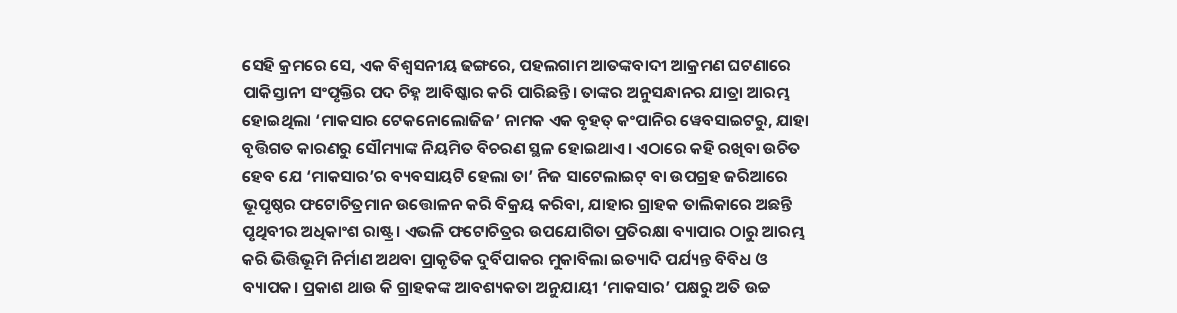ସେହି କ୍ରମରେ ସେ, ଏକ ବିଶ୍ବସନୀୟ ଢଙ୍ଗରେ, ପହଲଗାମ ଆତଙ୍କବାଦୀ ଆକ୍ରମଣ ଘଟଣାରେ ପାକିସ୍ତାନୀ ସଂପୃକ୍ତିର ପଦ ଚିହ୍ନ ଆବିଷ୍କାର କରି ପାରିଛନ୍ତି। ତାଙ୍କର ଅନୁସନ୍ଧାନର ଯାତ୍ରା ଆରମ୍ଭ ହୋଇଥିଲା ‘ମାକସାର ଟେକନୋଲୋଜିଜ’ ନାମକ ଏକ ବୃହତ୍‌ କଂପାନିର ୱେବସାଇଟରୁ, ଯାହା ବୃତ୍ତିଗତ କାରଣରୁ ସୌମ୍ୟାଙ୍କ ନିୟମିତ ବିଚରଣ ସ୍ଥଳ ହୋଇଥାଏ। ଏଠାରେ କହି ରଖିବା ଉଚିତ ହେବ ଯେ ‘ମାକସାର’ର ବ୍ୟବସାୟଟି ହେଲା ତା’ ନିଜ ସାଟେଲାଇଟ୍‌ ବା ଉପଗ୍ରହ ଜରିଆରେ ଭୂପୃଷ୍ଠର ଫଟୋଚିତ୍ରମାନ ଉତ୍ତୋଳନ କରି ବିକ୍ରୟ କରିବା, ଯାହାର ଗ୍ରାହକ ତାଲିକାରେ ଅଛନ୍ତି ପୃଥିବୀର ଅଧିକାଂଶ ରାଷ୍ଟ୍ର। ଏଭଳି ଫଟୋଚିତ୍ରର ଉପଯୋଗିତା ପ୍ରତିରକ୍ଷା ବ୍ୟାପାର ଠାରୁ ଆରମ୍ଭ କରି ଭିତ୍ତିଭୂମି ନିର୍ମାଣ ଅଥବା ପ୍ରାକୃତିକ ଦୁର୍ବିପାକର ମୁକାବିଲା ଇତ୍ୟାଦି ପର୍ଯ୍ୟନ୍ତ ବିବିଧ ଓ ବ୍ୟାପକ। ପ୍ରକାଶ ଥାଉ କି ଗ୍ରାହକଙ୍କ ଆବଶ୍ୟକତା ଅନୁଯା‌ୟୀ ‘ମାକସାର’ ପକ୍ଷରୁ ଅତି ଉଚ୍ଚ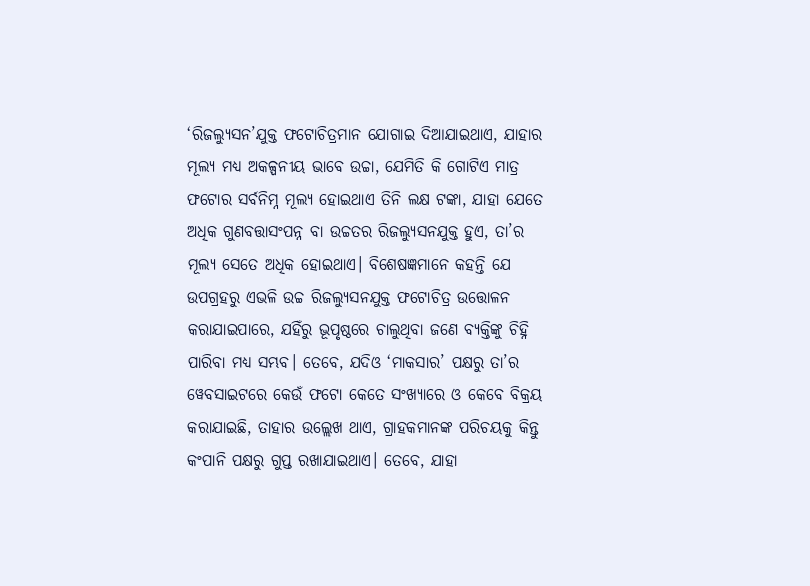‘ରିଜଲ୍ୟୁସନ’ଯୁକ୍ତ ଫଟୋଚିତ୍ରମାନ ଯୋଗାଇ ଦିଆଯାଇଥାଏ, ଯାହାର ମୂଲ୍ୟ ମଧ୍ୟ ଅକଳ୍ପନୀୟ ଭାବେ ଉଚ୍ଚା, ଯେମିତି କି ଗୋଟିଏ ମାତ୍ର ଫଟୋର ସର୍ବନିମ୍ନ ମୂଲ୍ୟ ହୋଇଥାଏ ତିନି ଲକ୍ଷ ଟଙ୍କା, ଯାହା ଯେତେ ଅଧିକ ଗୁଣବତ୍ତାସଂପନ୍ନ ବା ଉଚ୍ଚତର ରିଜଲ୍ୟୁସନଯୁକ୍ତ ହୁଏ, ତା’ର ମୂଲ୍ୟ ସେତେ ଅଧିକ ହୋଇଥାଏ। ବିଶେଷଜ୍ଞମାନେ କହନ୍ତି ଯେ ଉପଗ୍ରହରୁ ଏଭଳି ଉଚ୍ଚ ରିଜଲ୍ୟୁସନଯୁକ୍ତ ଫଟୋଚିତ୍ର ଉତ୍ତୋଳନ କରାଯାଇପାରେ, ଯହିଁରୁ ଭୂପୃଷ୍ଠରେ ଚାଲୁଥିବା ଜଣେ ବ୍ୟକ୍ତିଙ୍କୁ ଚିହ୍ନି ପାରିବା ମଧ୍ୟ ସମ୍ଭବ। ତେବେ, ଯଦିଓ ‘ମାକସାର’ ପକ୍ଷରୁ ତା’ର ୱେବସାଇଟରେ କେଉଁ ଫଟୋ କେତେ ସଂଖ୍ୟାରେ ଓ କେବେ ବିକ୍ରୟ କରାଯାଇଛି, ତାହାର ଉଲ୍ଲେଖ ଥାଏ, ଗ୍ରାହକମାନଙ୍କ ପରିଚୟକୁ କିନ୍ତୁ କଂପାନି ପକ୍ଷରୁ ଗୁପ୍ତ ରଖାଯାଇଥାଏ। ତେବେ, ଯାହା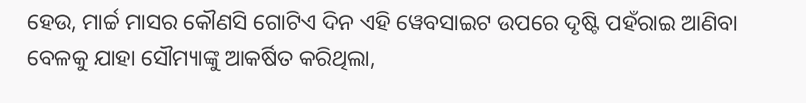ହେଉ, ମାର୍ଚ୍ଚ ମାସର କୌଣସି ଗୋଟିଏ ଦିନ ଏହି ୱେବସାଇଟ ଉପରେ ଦୃଷ୍ଟି ପହଁରାଇ ଆଣିବା ବେଳକୁ ଯାହା ସୌମ୍ୟାଙ୍କୁ ଆକର୍ଷିତ କରିଥିଲା,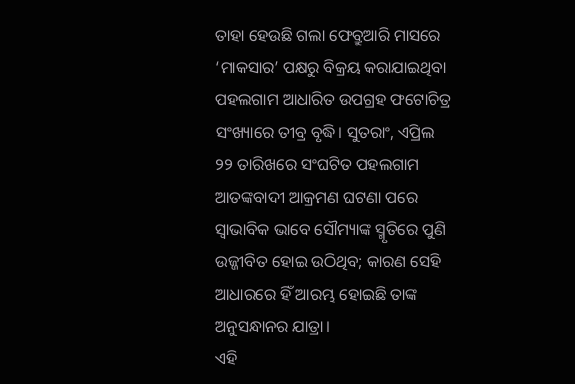ତାହା ହେଉଛି ଗଲା ଫେବ୍ରୁଆରି ମାସରେ ‘ମାକସାର’ ପକ୍ଷରୁ ବିକ୍ରୟ କରାଯାଇଥିବା ପହଲଗାମ ଆଧାରିତ ଉପଗ୍ରହ ଫ‌ଟୋଚିତ୍ର ସଂଖ୍ୟାରେ ତୀବ୍ର ବୃଦ୍ଧି। ସୁତରାଂ, ଏପ୍ରିଲ ୨୨ ତାରିଖରେ ସଂଘଟିତ ପହଲଗାମ ଆତଙ୍କବାଦୀ ଆକ୍ରମଣ ଘଟଣା ପରେ ସ୍ବାଭାବିକ ଭାବେ ସୌମ୍ୟାଙ୍କ ସ୍ମୃତିରେ ପୁଣି ଉଜ୍ଜୀବିତ ହୋଇ ଉଠିଥିବ; କାରଣ ସେହି ଆଧାରରେ ହିଁ ଆରମ୍ଭ ହୋଇଛି ତାଙ୍କ ଅନୁସନ୍ଧାନର ଯାତ୍ରା।
ଏହି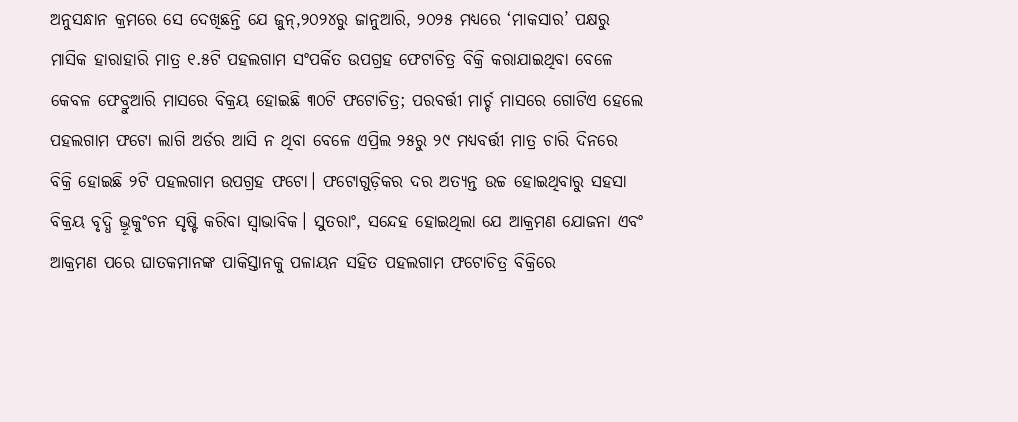ଅନୁସନ୍ଧାନ କ୍ରମରେ ସେ ଦେଖିଛନ୍ତି ଯେ ଜୁନ୍‌,୨୦୨୪ରୁ ଜାନୁଆରି, ୨୦୨୫ ମଧ୍ୟରେ ‘ମାକସାର’ ପକ୍ଷରୁ ମାସିକ ହାରାହାରି ମାତ୍ର ୧.୫ଟି ପହଲଗାମ ସଂପର୍କିତ ଉପଗ୍ରହ ଫ‌‌େଟାଚିତ୍ର ବିକ୍ରି କରାଯାଇଥିବା ବେଳେ କେବଳ ଫେବ୍ରୁଆରି ମାସରେ ବିକ୍ରୟ ହୋଇଛି ୩୦ଟି ଫଟୋଚିତ୍ର; ପରବର୍ତ୍ତୀ ମାର୍ଚ୍ଚ ମାସରେ ଗୋଟିଏ ହେଲେ ପହଲଗାମ ଫଟୋ ଲାଗି ଅର୍ଡର ଆସି ନ ଥିବା ବେଳେ ଏପ୍ରିଲ ୨୫ରୁ ୨୯ ମଧ୍ୟବର୍ତ୍ତୀ ମାତ୍ର ଚାରି ଦିନରେ ବିକ୍ରି ହୋଇଛି ୨ଟି ପହଲଗାମ ଉପଗ୍ରହ ଫଟୋ। ଫଟୋଗୁଡ଼ିକର ଦର ଅତ୍ୟନ୍ତ ଉଚ୍ଚ ହୋଇଥିବାରୁ ସହସା ବିକ୍ରୟ ବୃଦ୍ଧି ଭ୍ରୂକୁଂଚନ ସୃଷ୍ଟି କରିବା ସ୍ବାଭାବିକ। ସୁତରାଂ, ସନ୍ଦେହ ହୋଇଥିଲା ଯେ ଆକ୍ରମଣ ଯୋ‌ଜନା ଏବଂ ଆକ୍ରମଣ ପରେ ଘାତକମାନଙ୍କ ପାକିସ୍ତାନକୁ ପଳାୟନ ସହିତ ପହଲଗାମ ଫଟୋଚିତ୍ର ବିକ୍ରିରେ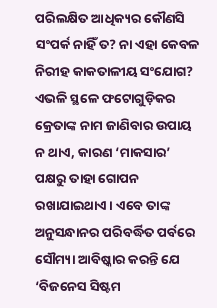ପରିଲକ୍ଷିତ ଆଧିକ୍ୟର କୌଣସି ସଂପର୍କ ନାହିଁ ତ? ନା ଏହା କେବଳ ନିରୀହ କାକତାଳୀୟ ସଂଯୋଗ? ଏଭଳି ସ୍ଥଳେ ଫଟୋଗୁଡ଼ିକର କ୍ରେତାଙ୍କ ନାମ ଜାଣିବାର ଉପାୟ ନ ଥାଏ, କାରଣ ‘ମାକସାର’ ପକ୍ଷରୁ ତାହା ଗୋପନ ରଖାଯାଇଥାଏ। ଏବେ ତାଙ୍କ ଅନୁସନ୍ଧାନର ପରିବର୍ଦ୍ଧିତ ପର୍ବରେ ସୌମ୍ୟା ଆବିଷ୍କାର କରନ୍ତି ଯେ ‘ବିଜନେସ ସିଷ୍ଟମ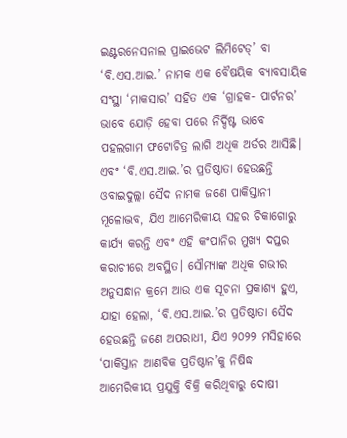ଇଣ୍ଟରନେସନାଲ ପ୍ରାଇଭେଟ ଲିମିଟେଡ୍‌’ ବା ‘ବି.ଏସ.ଆଇ.’ ନାମକ ଏକ ବୈଷୟିକ ବ୍ୟାବସାୟିକ ସଂସ୍ଥା ‘ମାକସାର’ ସହିତ ଏକ ‘ଗ୍ରାହକ- ପାର୍ଟନର’ ଭାବେ ଯୋଡ଼ି ହେବା ପରେ ନିର୍ଦ୍ଦିଷ୍ଟ ଭାବେ ପହଲଗାମ ଫଟୋଚିତ୍ର ଲାଗି ଅଧିକ ଅର୍ଡର ଆସିଛି। ଏବଂ ‘ବି.ଏସ.ଆଇ.’ର ପ୍ରତିଷ୍ଠାତା ହେଉଛନ୍ତି ଓବାଇଦୁଲ୍ଲା ସୈଦ ନାମକ ଜଣେ ପାକିସ୍ତାନୀ ମୂଳୋଦ୍ଭବ, ଯିଏ ଆମେରିକୀୟ ସହର ଚିକାଗୋରୁ କାର୍ଯ୍ୟ କରନ୍ତି ଏବଂ ଏହି କଂପାନିର ମୁଖ୍ୟ ଦପ୍ତର କରାଚୀରେ ଅବସ୍ଥିତ। ସୌମ୍ୟାଙ୍କ ଅଧିକ ଗଭୀର ଅନୁସନ୍ଧାନ କ୍ରମେ ଆଉ ଏକ ସୂଚନା ପ୍ରକାଶ୍ୟ ହୁଏ, ଯାହା ହେଲା, ‘ବି.ଏସ.ଆଇ.’ର ପ୍ରତିଷ୍ଠାତା ସୈଦ ହେଉଛନ୍ତି ଜଣେ ଅପରାଧୀ, ଯିଏ ୨୦୨୨ ମସିହାରେ ‘ପାକିସ୍ତାନ ଆଣବିକ ପ୍ରତିଷ୍ଠାନ’କୁ ନିଷିଦ୍ଧ ଆମେରିକୀୟ ପ୍ରଯୁକ୍ତି ବିକ୍ରି କରିଥିବାରୁ ଦୋଷୀ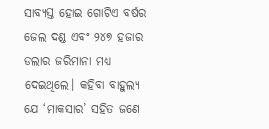ସାବ୍ୟସ୍ତ ହୋଇ ଗୋଟିଏ ବର୍ଷର ଜେଲ ଦଣ୍ଡ ଏବଂ ୨୪୭ ହଜାର ଡଲାର ଜରିମାନା ମଧ୍ୟ ଦେଇଥିଲେ। କହିବା ବାହୁଲ୍ୟ ଯେ ‘ମାକସାର’ ସହିତ ଜଣେ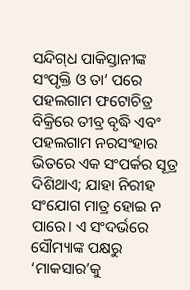ସନ୍ଦିଗ୍‌ଧ ପାକିସ୍ତାନୀଙ୍କ ସଂପୃକ୍ତି ଓ ତା’ ପରେ ପହଲଗାମ ଫ‌ଟୋଚିତ୍ର ବିକ୍ରିରେ ତୀବ୍ର ବୃଦ୍ଧି ଏବଂ ପହଲଗାମ ନରସଂହାର ଭିତରେ ଏକ ସଂପର୍କର ସୂତ୍ର ଦିଶିଥାଏ; ଯାହା ନିରୀହ ସଂଯୋଗ ମାତ୍ର ହୋଇ ନ ପାରେ। ଏ ସଂଦର୍ଭରେ ସୌମ୍ୟାଙ୍କ ପକ୍ଷରୁ ‘ମାକସାର’କୁ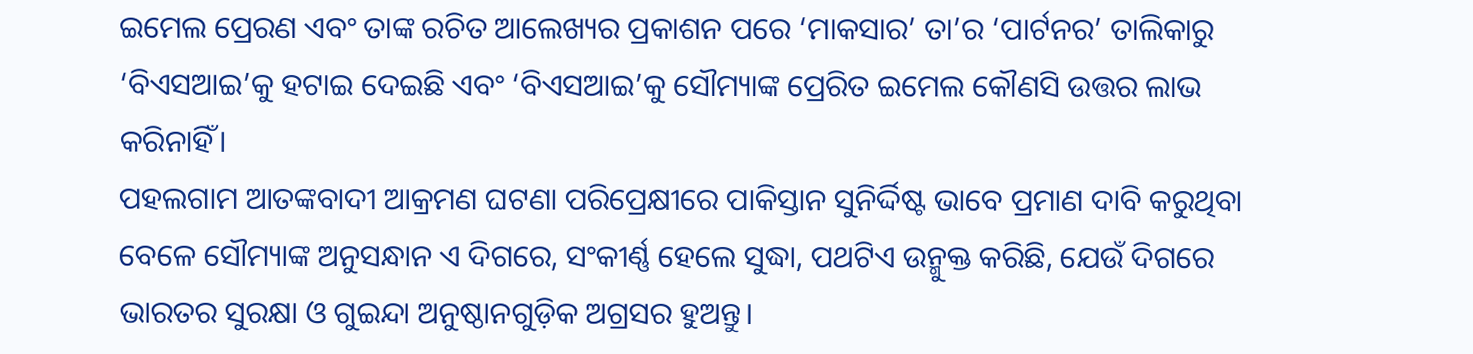ଇମେଲ ପ୍ରେରଣ ଏବଂ ତାଙ୍କ ରଚିତ ଆଲେଖ୍ୟର ପ୍ରକାଶନ ପରେ ‘ମାକସାର’ ତା’ର ‘ପାର୍ଟନର’ ତାଲିକାରୁ ‘ବିଏସଆଇ’କୁ ହଟାଇ ଦେଇଛି ଏବଂ ‘ବିଏସଆଇ’କୁ ସୌମ୍ୟାଙ୍କ ପ୍ରେରିତ ଇମେଲ କୌଣସି ଉତ୍ତର ଲାଭ କରିନାହିଁ।
ପହଲଗାମ ଆତଙ୍କବାଦୀ ଆକ୍ରମଣ ଘଟଣା ପରିପ୍ରେକ୍ଷୀରେ ପାକିସ୍ତାନ ସୁନିର୍ଦ୍ଦିଷ୍ଟ ଭାବେ ପ୍ରମାଣ ଦାବି କରୁଥିବା ବେଳେ ସୌମ୍ୟାଙ୍କ ଅନୁସନ୍ଧାନ ଏ ଦିଗରେ, ସଂକୀର୍ଣ୍ଣ ହେଲେ ସୁଦ୍ଧା, ପଥଟିଏ ଉନ୍ମୁକ୍ତ କରିଛି, ଯେଉଁ ଦିଗରେ ଭାରତର ସୁରକ୍ଷା ଓ ଗୁଇନ୍ଦା ଅନୁଷ୍ଠାନଗୁଡ଼ିକ ଅଗ୍ରସର ହୁଅନ୍ତୁ।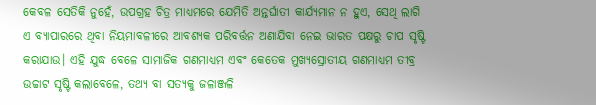କେବଳ ସେତିକି ନୁହେଁ, ଉପଗ୍ରହ ଚିତ୍ର ମାଧ୍ୟମରେ ଯେମିତି ଅନ୍ତର୍ଘାତୀ କାର୍ଯ୍ୟମାନ ନ ହୁଏ, ସେଥି ଲାଗି ଏ ବ୍ୟାପାରରେ ଥିବା ନିୟମାବଳୀରେ ଆବଶ୍ୟକ ପରିବର୍ତ୍ତନ ଅଣାଯିବା ନେଇ ଭାରତ ପକ୍ଷରୁ ଚାପ ସୃଷ୍ଟି କରାଯାଉ। ଏହି ଯୁଦ୍ଧ ବେଳେ ସାମାଜିକ ଗଣମାଧ୍ୟମ ଏବଂ କେତେକ ମୁଖ୍ୟସ୍ରୋ‌ତୀୟ ଗଣମାଧ୍ୟମ ତୀବ୍ର ଉଚ୍ଚାଟ ସୃଷ୍ଟି କଲାବେଳେ, ତଥ୍ୟ ବା ସତ୍ୟକୁ ଜଳାଞ୍ଜଳି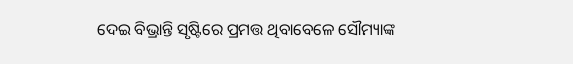ଦେଇ ବିଭ୍ରାନ୍ତି ସୃଷ୍ଟିରେ ପ୍ରମତ୍ତ ଥିବାବେଳେ ସୌମ୍ୟାଙ୍କ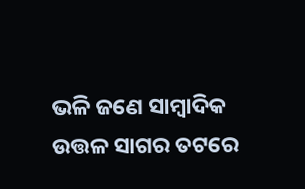ଭଳି ଜଣେ ସାମ୍ବାଦିକ ଉତ୍ତଳ ସାଗର ତଟରେ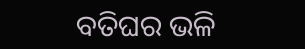ବତିଘର ଭଳି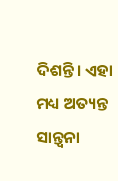ଦିଶନ୍ତି। ଏହା ମଧ୍ୟ ଅତ୍ୟନ୍ତ ସ‌ାନ୍ତ୍ବନା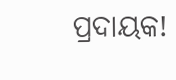ପ୍ରଦାୟକ!